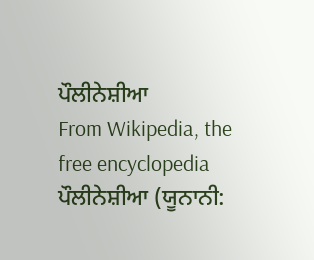ਪੌਲੀਨੇਸ਼ੀਆ
From Wikipedia, the free encyclopedia
ਪੌਲੀਨੇਸ਼ੀਆ (ਯੂਨਾਨੀ: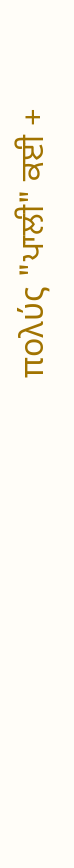πολύς "ਪਾਲੀ" ਕਈ +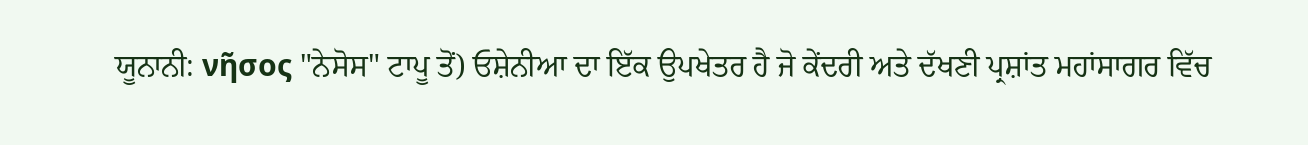ਯੂਨਾਨੀ: νῆσος "ਨੇਸੋਸ" ਟਾਪੂ ਤੋਂ) ਓਸ਼ੇਨੀਆ ਦਾ ਇੱਕ ਉਪਖੇਤਰ ਹੈ ਜੋ ਕੇਂਦਰੀ ਅਤੇ ਦੱਖਣੀ ਪ੍ਰਸ਼ਾਂਤ ਮਹਾਂਸਾਗਰ ਵਿੱਚ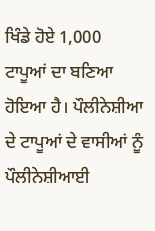ਖਿੰਡੇ ਹੋਏ 1,000 ਟਾਪੂਆਂ ਦਾ ਬਣਿਆ ਹੋਇਆ ਹੈ। ਪੌਲੀਨੇਸ਼ੀਆ ਦੇ ਟਾਪੂਆਂ ਦੇ ਵਾਸੀਆਂ ਨੂੰ ਪੌਲੀਨੇਸ਼ੀਆਈ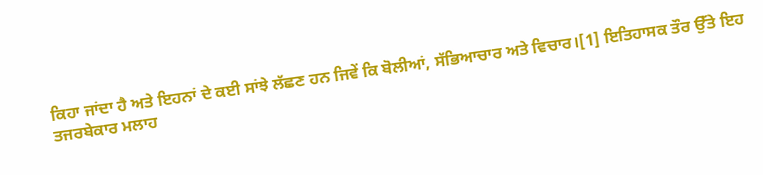ਕਿਹਾ ਜਾਂਦਾ ਹੈ ਅਤੇ ਇਹਨਾਂ ਦੇ ਕਈ ਸਾਂਝੇ ਲੱਛਣ ਹਨ ਜਿਵੇਂ ਕਿ ਬੋਲੀਆਂ, ਸੱਭਿਆਚਾਰ ਅਤੇ ਵਿਚਾਰ।[1] ਇਤਿਹਾਸਕ ਤੌਰ ਉੱਤੇ ਇਹ ਤਜਰਬੇਕਾਰ ਮਲਾਹ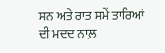ਸਨ ਅਤੇ ਰਾਤ ਸਮੇਂ ਤਾਰਿਆਂ ਦੀ ਮਦਦ ਨਾਲ਼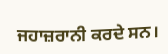ਜਹਾਜ਼ਰਾਨੀ ਕਰਦੇ ਸਨ।